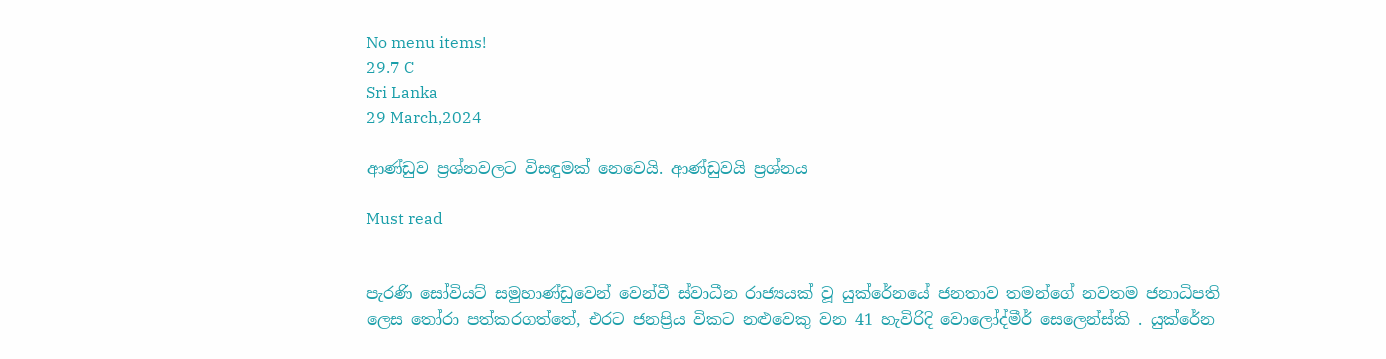No menu items!
29.7 C
Sri Lanka
29 March,2024

ආණ්ඩුව ප්‍රශ්නවලට විසඳුමක් නෙවෙයි. ආණ්ඩුවයි ප්‍රශ්නය

Must read


පැරණි සෝවියට් සමුහාණ්ඩුවෙන් වෙන්වී ස්වාධීන රාජ්‍යයක් වූ යුක්රේනයේ ජනතාව තමන්ගේ නවතම ජනාධිපති ලෙස තෝරා පත්කරගත්තේ, එරට ජනප්‍රිය විකට නළුවෙකු වන 41 හැවිරිදි වොලෝද්මීර් සෙලෙන්ස්කි . යුක්රේන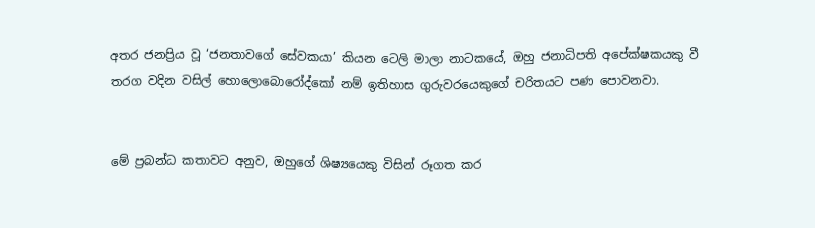අතර ජනප්‍රිය වූ ‘ජනතාවගේ සේවකයා’ කියන ටෙලි මාලා නාටකයේ, ඔහු ජනාධිපති අපේක්ෂකයකු වී තරග වදින වසිල් හොලොබොරෝද්කෝ නම් ඉතිහාස ගුරුවරයෙකුගේ චරිතයට පණ පොවනවා.


මේ ප්‍රබන්ධ කතාවට අනුව, ඔහුගේ ශිෂ්‍යයෙකු විසින් රූගත කර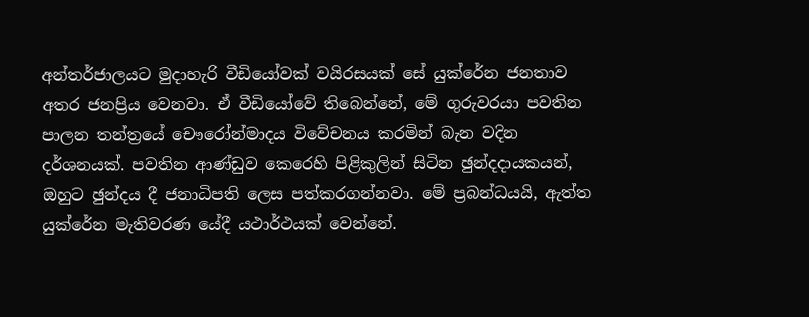අන්තර්ජාලයට මුදාහැරි වීඩියෝවක් වයිරසයක් සේ යුක්රේන ජනතාව අතර ජනප්‍රිය වෙනවා. ඒ වීඩියෝවේ තිබෙන්නේ, මේ ගුරුවරයා පවතින පාලන තන්ත්‍රයේ චෞරෝන්මාදය විවේචනය කරමින් බැන වදින දර්ශනයක්. පවතින ආණ්ඩුව කෙරෙහි පිළිකුලින් සිටින ඡුන්දදායකයන්, ඔහුට ඡුන්දය දී ජනාධිපති ලෙස පත්කරගන්නවා. මේ ප්‍රබන්ධයයි, ඇත්ත යුක්රේන මැතිවරණ යේදී යථාර්ථයක් වෙන්නේ.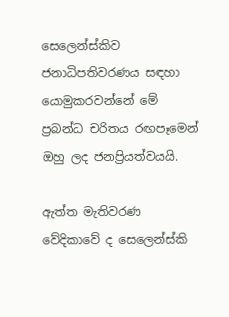සෙලෙන්ස්කිව ජනාධිපතිවරණය සඳහා යොමුකරවන්නේ මේ ප්‍රබන්ධ චරිතය රඟපෑමෙන් ඔහු ලද ජනප්‍රියත්වයයි.

ඇත්ත මැතිවරණ වේදිකාවේ ද සෙලෙන්ස්කි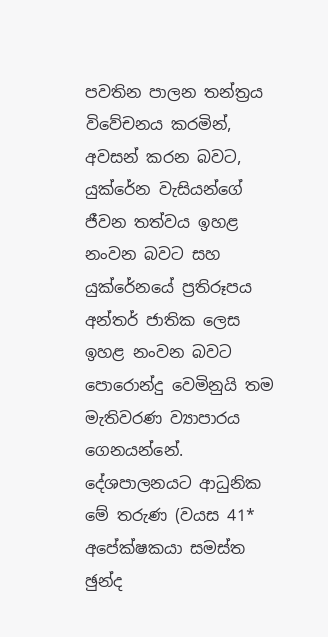පවතින පාලන තන්ත්‍රය විවේචනය කරමින්, අවසන් කරන බවට, යුක්රේන වැසියන්ගේ ජීවන තත්වය ඉහළ නංවන බවට සහ යුක්රේනයේ ප්‍රතිරූපය අන්තර් ජාතික ලෙස ඉහළ නංවන බවට පොරොන්දු වෙමිනුයි තම මැතිවරණ ව්‍යාපාරය ගෙනයන්නේ. දේශපාලනයට ආධුනික මේ තරුණ (වයස 41* අපේක්ෂකයා සමස්ත ඡුන්ද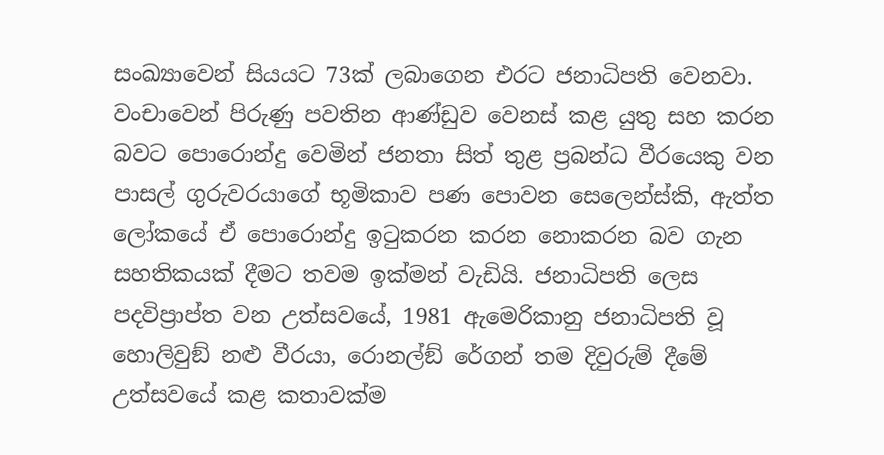සංඛ්‍යාවෙන් සියයට 73ක් ලබාගෙන එරට ජනාධිපති වෙනවා.
වංචාවෙන් පිරුණු පවතින ආණ්ඩුව වෙනස් කළ යුතු සහ කරන බවට පොරොන්දු වෙමින් ජනතා සිත් තුළ ප්‍රබන්ධ වීරයෙකු වන පාසල් ගුරුවරයාගේ භූමිකාව පණ පොවන සෙලෙන්ස්කි, ඇත්ත ලෝකයේ ඒ පොරොන්දු ඉටුකරන කරන නොකරන බව ගැන සහතිකයක් දීමට තවම ඉක්මන් වැඩියි. ජනාධිපති ලෙස පදවිප්‍රාප්ත වන උත්සවයේ, 1981 ඇමෙරිකානු ජනාධිපති වූ හොලිවුඞ් නළු වීරයා, රොනල්ඞ් රේගන් තම දිවුරුම් දීමේ උත්සවයේ කළ කතාවක්ම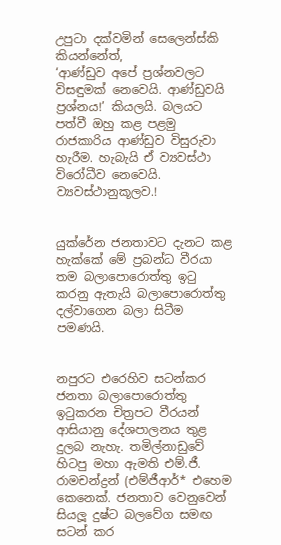උපුටා දක්වමින් සෙලෙන්ස්කි කියන්නේත්,
‘ආණ්ඩුව අපේ ප්‍රශ්නවලට විසඳුමක් නෙවෙයි. ආණ්ඩුවයි ප්‍රශ්නය!’ කියලයි. බලයට පත්වී ඔහු කළ පළමු රාජකාරිය ආණ්ඩුව විසුරුවා හැරීම. හැබැයි ඒ ව්‍යවස්ථා විරෝධීව නෙවෙයි. ව්‍යවස්ථානුකූලව.!


යුක්රේන ජනතාවට දැනට කළ හැක්කේ මේ ප්‍රබන්ධ වීරයා තම බලාපොරොත්තු ඉටු කරනු ඇතැයි බලාපොරොත්තු දල්වාගෙන බලා සිටීම පමණයි.


නපුරට එරෙහිව සටන්කර ජනතා බලාපොරොත්තු ඉටුකරන චිත්‍රපට වීරයන් ආසියානු දේශපාලනය තුළ දුලබ නැහැ. තමිල්නාඩුවේ හිටපු මහා ඇමති එම්.ජී. රාමචන්ද්‍රන් (එම්ජීආර්* එහෙම කෙනෙක්. ජනතාව වෙනුවෙන් සියලූ දුෂ්ට බලවේග සමඟ සටන් කර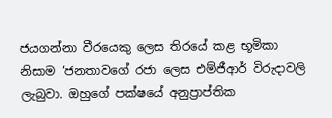ජයගන්නා වීරයෙකු ලෙස තිරයේ කළ භූමිකා නිසාම ‘ජනතාවගේ රජා ලෙස එම්ජීආර් විරුදාවලි ලැබුවා. ඔහුගේ පක්ෂයේ අනුප්‍රාප්තික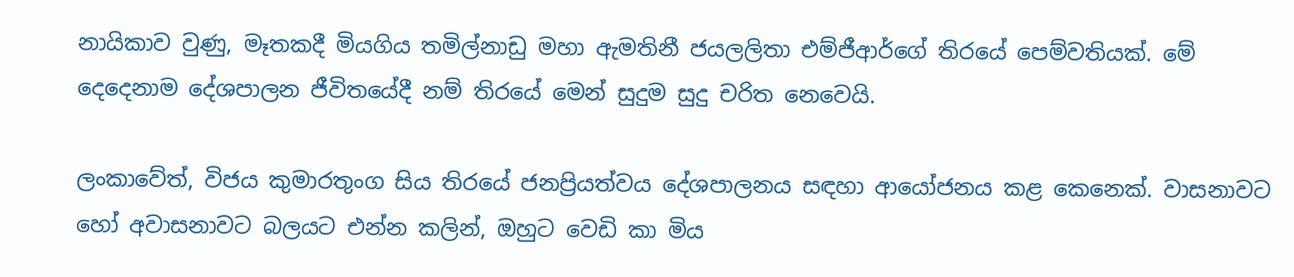නායිකාව වුණු, මෑතකදී මියගිය තමිල්නාඩු මහා ඇමතිනී ජයලලිතා එම්ජීආර්ගේ තිරයේ පෙම්වතියක්. මේ දෙදෙනාම දේශපාලන ජීවිතයේදී නම් තිරයේ මෙන් සුදුම සුදු චරිත නෙවෙයි.

ලංකාවේත්, විජය කුමාරතුංග සිය තිරයේ ජනප්‍රියත්වය දේශපාලනය සඳහා ආයෝජනය කළ කෙනෙක්. වාසනාවට හෝ අවාසනාවට බලයට එන්න කලින්, ඔහුට වෙඩි කා මිය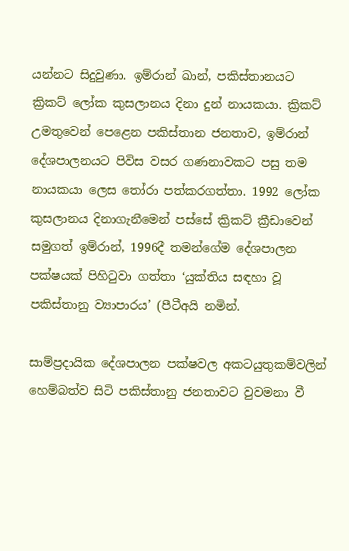යන්නට සිදුවුණා. ඉම්රාන් ඛාන්, පකිස්තානයට ක්‍රිකට් ලෝක කුසලානය දිනා දුන් නායකයා. ක්‍රිකට් උමතුවෙන් පෙළෙන පකිස්තාන ජනතාව, ඉම්රාන් දේශපාලනයට පිවිස වසර ගණනාවකට පසු තම නායකයා ලෙස තෝරා පත්කරගත්තා. 1992 ලෝක කුසලානය දිනාගැනීමෙන් පස්සේ ක්‍රිකට් ක්‍රීඩාවෙන් සමුගත් ඉම්රාන්, 1996දී තමන්ගේම දේශපාලන පක්ෂයක් පිහිටුවා ගත්තා ‘යුක්තිය සඳහා වූ පකිස්තානු ව්‍යාපාරය’ (පීටීඅයි නමින්.

සාම්ප්‍රදායික දේශපාලන පක්ෂවල අකටයුතුකම්වලින් හෙම්බත්ව සිටි පකිස්තානු ජනතාවට වුවමනා වී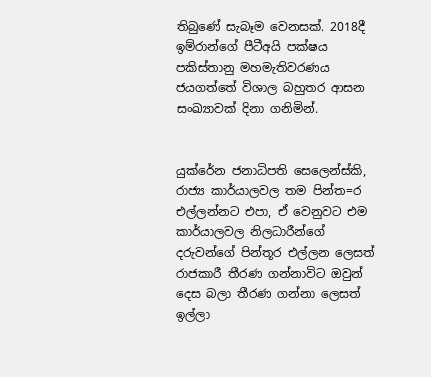තිබුණේ සැබෑම වෙනසක්. 2018දී ඉම්රාන්ගේ පීටීඅයි පක්ෂය පකිස්තානු මහමැතිවරණය ජයගත්තේ විශාල බහුතර ආසන සංඛ්‍යාවක් දිනා ගනිමින්.


යුක්රේන ජනාධිපති සෙලෙන්ස්කි, රාජ්‍ය කාර්යාලවල තම පින්ත=ර එල්ලන්නට එපා, ඒ වෙනුවට එම කාර්යාලවල නිලධාරීන්ගේ දරුවන්ගේ පින්තූර එල්ලන ලෙසත් රාජකාරී තීරණ ගන්නාවිට ඔවුන් දෙස බලා තීරණ ගන්නා ලෙසත් ඉල්ලා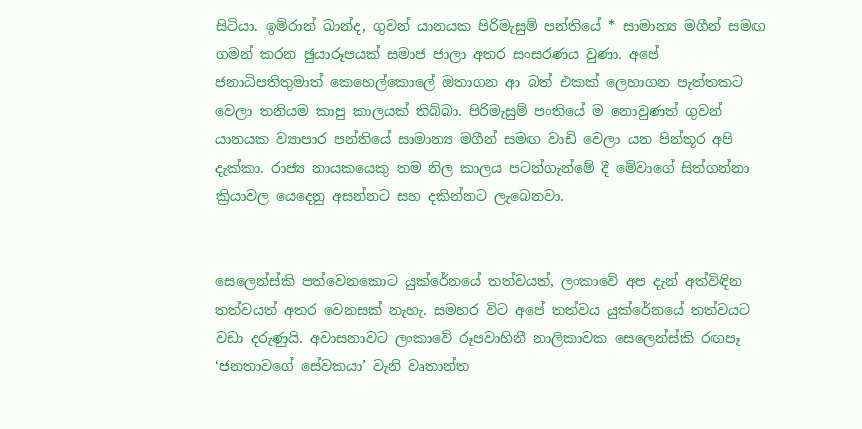සිටියා. ඉම්රාන් ඛාන්ද, ගුවන් යානයක පිරිමැසුම් පන්තියේ * සාමාන්‍ය මගීන් සමඟ ගමන් කරන ඡුයාරූපයක් සමාජ ජාලා අතර සංසරණය වුණා. අපේ ජනාධිපතිතුමාත් කෙහෙල්කොලේ ඔතාගන ආ බත් එකක් ලෙහාගන පැත්තකට වෙලා තනියම කාපු කාලයක් තිබ්බා. පිරිමැසුම් පංතියේ ම නොවුණත් ගුවන් යානයක ව්‍යාපාර පන්තියේ සාමාන්‍ය මගීන් සමඟ වාඩි වෙලා යන පින්තූර අපි දැක්කා. රාජ්‍ය නායකයෙකු තම නිල කාලය පටන්ගැන්මේ දී මේවාගේ සිත්ගන්නා ක්‍රියාවල යෙදෙනු අසන්නට සහ දකින්නට ලැබෙනවා.


සෙලෙන්ස්කි පත්වෙනකොට යුක්රේනයේ තත්වයත්, ලංකාවේ අප දැන් අත්විඳින තත්වයත් අතර වෙනසක් නැහැ. සමහර විට අපේ තත්වය යුක්රේනයේ තත්වයට වඩා දරුණුයි. අවාසනාවට ලංකාවේ රූපවාහිනී නාලිකාවක සෙලෙන්ස්කි රඟපෑ ‘ජනතාවගේ සේවකයා’ වැනි වෘතාන්ත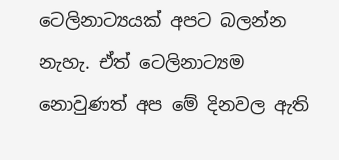ටෙලිනාට්‍යයක් අපට බලන්න නැහැ. ඒත් ටෙලිනාට්‍යම නොවුණත් අප මේ දිනවල ඇති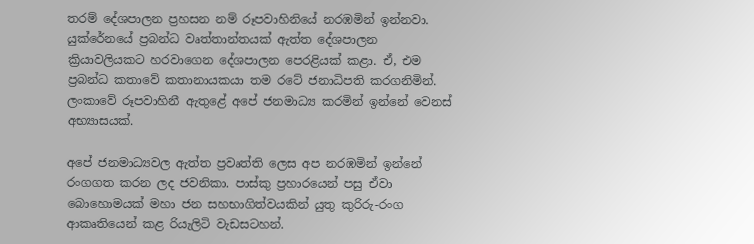තරම් දේශපාලන ප්‍රහසන නම් රූපවාහිනියේ නරඹමින් ඉන්නවා.
යුක්රේනයේ ප්‍රබන්ධ වෘත්තාන්තයක් ඇත්ත දේශපාලන ක්‍රියාවලියකට හරවාගෙන දේශපාලන පෙරළියක් කළා. ඒ, එම ප්‍රබන්ධ කතාවේ කතානායකයා තම රටේ ජනාධිපති කරගනිමින්. ලංකාවේ රූපවාහිනී ඇතුළේ අපේ ජනමාධ්‍ය කරමින් ඉන්නේ වෙනස් අභ්‍යාසයක්.

අපේ ජනමාධ්‍යවල ඇත්ත ප්‍රවෘත්ති ලෙස අප නරඹමින් ඉන්නේ රංගගත කරන ලද ජවනිකා. පාස්කු ප්‍රහාරයෙන් පසු ඒවා බොහොමයක් මහා ජන සහභාගිත්වයකින් යුතු කුරිරු-රංග ආකෘතියෙන් කළ රියැලිටි වැඩසටහන්.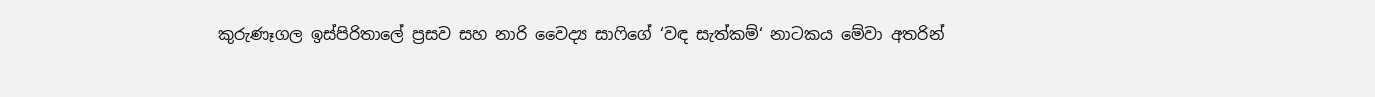කුරුණෑගල ඉස්පිරිතාලේ ප්‍රසව සහ නාරි වෛද්‍ය සාෆිගේ ‘වඳ සැත්කම්‘ නාටකය මේවා අතරින්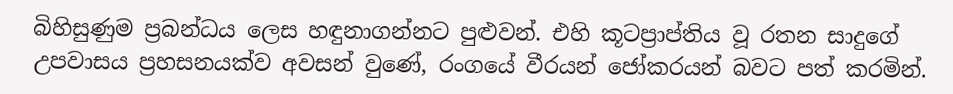බිහිසුණුම ප්‍රබන්ධය ලෙස හඳුනාගන්නට පුළුවන්. එහි කූටප්‍රාප්තිය වූ රතන සාදුගේ උපවාසය ප්‍රහසනයක්ව අවසන් වුණේ, රංගයේ වීරයන් ජෝකරයන් බවට පත් කරමින්.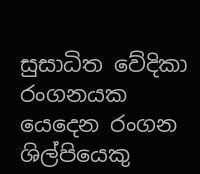සුසාධිත වේදිකා රංගනයක යෙදෙන රංගන ශිල්පියෙකු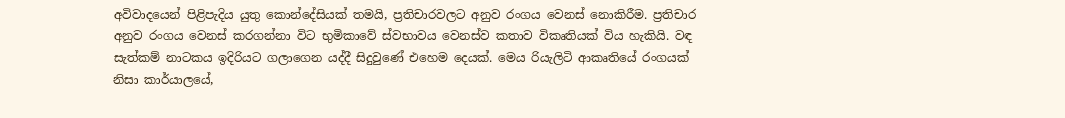අවිවාදයෙන් පිළිපැදිය යුතු කොන්දේසියක් තමයි, ප්‍රතිචාරවලට අනුව රංගය වෙනස් නොකිරීම. ප්‍රතිචාර අනුව රංගය වෙනස් කරගන්නා විට භුමිකාවේ ස්වභාවය වෙනස්ව කතාව විකෘතියක් විය හැකියි. වඳ සැත්කම් නාටකය ඉදිරියට ගලාගෙන යද්දී සිදුවුණේ එහෙම දෙයක්. මෙය රියැලිටි ආකෘතියේ රංගයක් නිසා කාර්යාලයේ,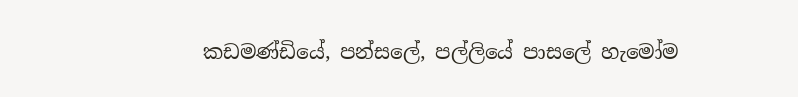කඩමණ්ඩියේ, පන්සලේ, පල්ලියේ පාසලේ හැමෝම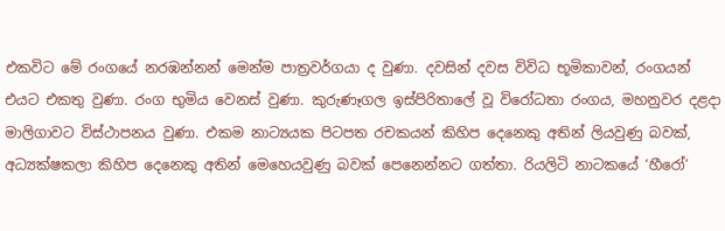එකවිට මේ රංගයේ නරඹන්නන් මෙන්ම පාත්‍රවර්ගයා ද වුණා. දවසින් දවස විවිධ භූමිකාවන්, රංගයන් එයට එකතු වුණා. රංග භුමිය වෙනස් වුණා. කුරුණෑගල ඉස්පිරිතාලේ වූ විරෝධතා රංගය, මහනුවර දළදා මාලිගාවට විස්ථාපනය වුණා. එකම නාට්‍යයක පිටපත රචකයන් කිහිප දෙනෙකු අතින් ලියවුණු බවක්, අධ්‍යක්ෂකලා කිහිප දෙනෙකු අතින් මෙහෙයවුණු බවක් පෙනෙන්නට ගත්තා. රියලිටි නාටකයේ ‘හීරෝ’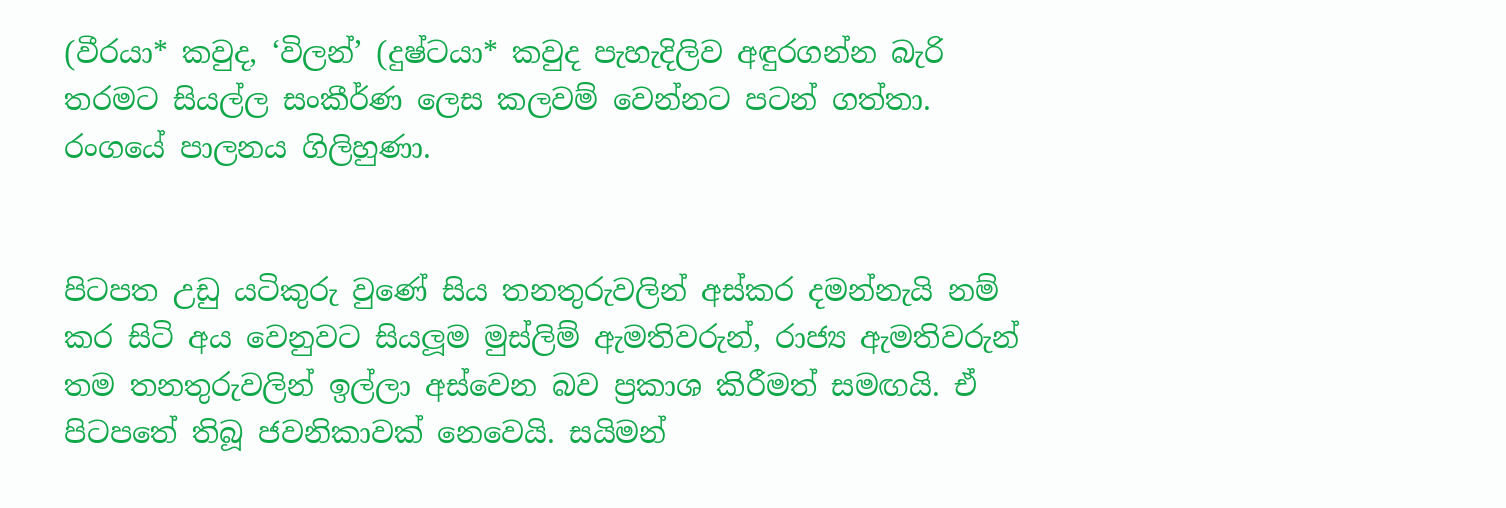(වීරයා* කවුද, ‘විලන්’ (දුෂ්ටයා* කවුද පැහැදිලිව අඳුරගන්න බැරි තරමට සියල්ල සංකීර්ණ ලෙස කලවම් වෙන්නට පටන් ගත්තා. රංගයේ පාලනය ගිලිහුණා.


පිටපත උඩු යටිකුරු වුණේ සිය තනතුරුවලින් අස්කර දමන්නැයි නම් කර සිටි අය වෙනුවට සියලූම මුස්ලිම් ඇමතිවරුන්, රාජ්‍ය ඇමතිවරුන් තම තනතුරුවලින් ඉල්ලා අස්වෙන බව ප්‍රකාශ කිරීමත් සමඟයි. ඒ පිටපතේ තිබූ ජවනිකාවක් නෙවෙයි. සයිමන්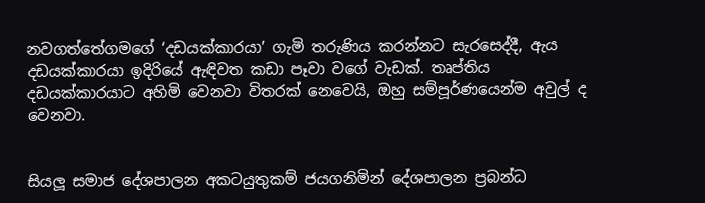නවගත්තේගමගේ ‘දඩයක්කාරයා’ ගැමි තරුණිය කරන්නට සැරසෙද්දී, ඇය දඩයක්කාරයා ඉදිරියේ ඇඳිවත කඩා පෑවා වගේ වැඩක්. තෘප්තිය දඩයක්කාරයාට අහිමි වෙනවා විතරක් නෙවෙයි, ඔහු සම්පූර්ණයෙන්ම අවුල් ද වෙනවා.


සියලූ සමාජ දේශපාලන අකටයුතුකම් ජයගනිමින් දේශපාලන ප්‍රබන්ධ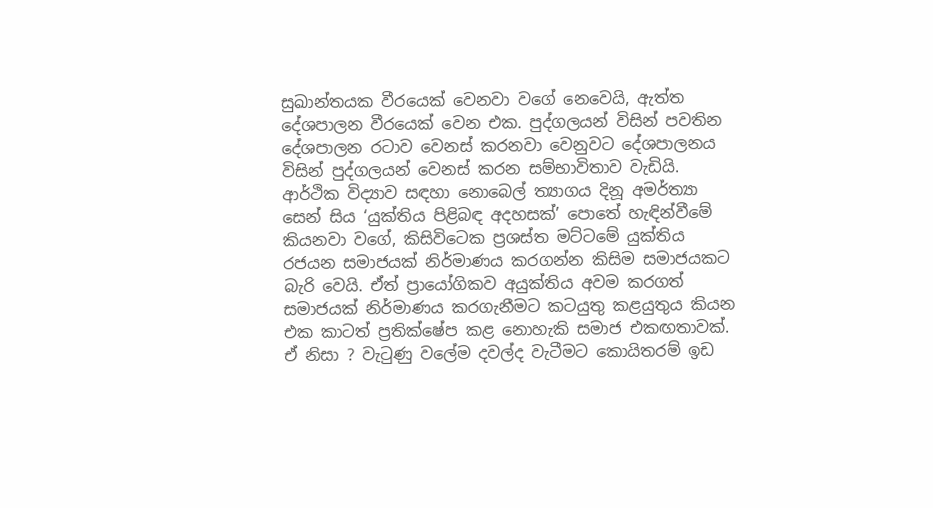සුඛාන්තයක වීරයෙක් වෙනවා වගේ නෙවෙයි, ඇත්ත දේශපාලන වීරයෙක් වෙන එක. පුද්ගලයන් විසින් පවතින දේශපාලන රටාව වෙනස් කරනවා වෙනුවට දේශපාලනය විසින් පුද්ගලයන් වෙනස් කරන සම්භාවිතාව වැඩියි. ආර්ථික විද්‍යාව සඳහා නොබෙල් ත්‍යාගය දිනූ අමර්ත්‍යා සෙන් සිය ‘යුක්තිය පිළිබඳ අදහසක්’ පොතේ හැඳින්වීමේ කියනවා වගේ, කිසිවිටෙක ප්‍රශස්ත මට්ටමේ යුක්තිය රජයන සමාජයක් නිර්මාණය කරගන්න කිසිම සමාජයකට බැරි වෙයි. ඒත් ප්‍රායෝගිකව අයුක්තිය අවම කරගත් සමාජයක් නිර්මාණය කරගැනීමට කටයුතු කළයුතුය කියන එක කාටත් ප්‍රතික්ෂේප කළ නොහැකි සමාජ එකඟතාවක්. ඒ නිසා ? වැටුණු වලේම දවල්ද වැටීමට කොයිතරම් ඉඩ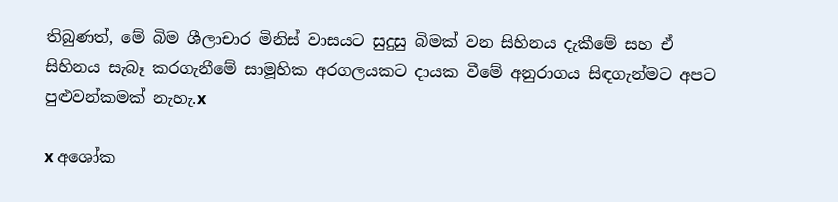තිබුණත්, මේ බිම ශීලාචාර මිනිස් වාසයට සුදුසු බිමක් වන සිහිනය දැකීමේ සහ ඒ සිහිනය සැබෑ කරගැනීමේ සාමූහික අරගලයකට දායක වීමේ අනුරාගය සිඳගැන්මට අපට පුළුවන්කමක් නැහැ.x

x අශෝක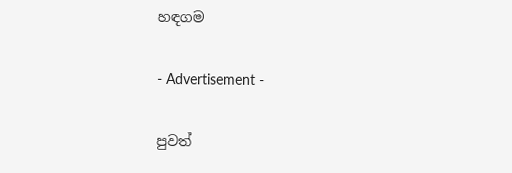හඳගම

- Advertisement -

පුවත්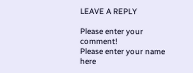LEAVE A REPLY

Please enter your comment!
Please enter your name here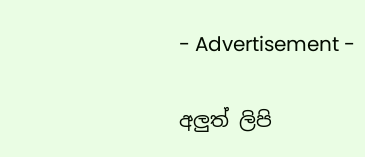- Advertisement -

අලුත් ලිපි